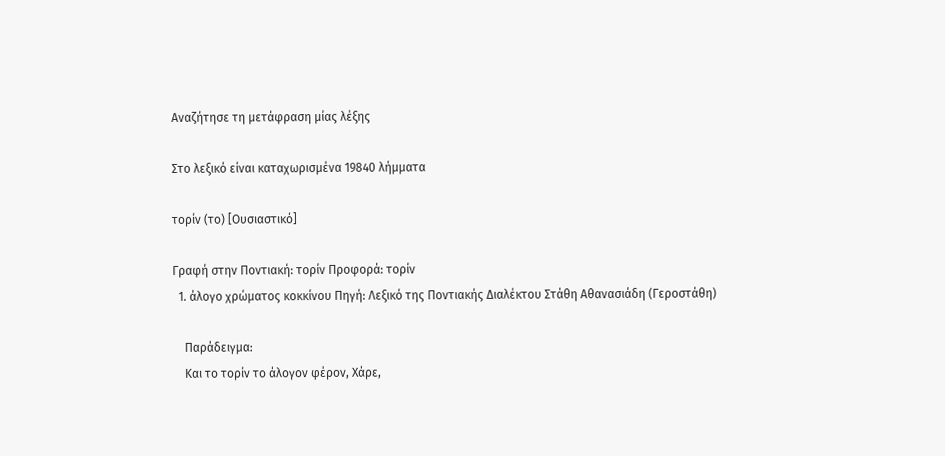Αναζήτησε τη μετάφραση μίας λέξης

Στο λεξικό είναι καταχωρισμένα 19840 λήμματα

τορίν (το) [Ουσιαστικό]

Γραφή στην Ποντιακή: τορίν Προφορά: τορίν
  1. άλογο χρώματος κοκκίνου Πηγή: Λεξικό της Ποντιακής Διαλέκτου Στάθη Αθανασιάδη (Γεροστάθη)

    Παράδειγμα:
    Και το τορίν το άλογον φέρον, Χάρε,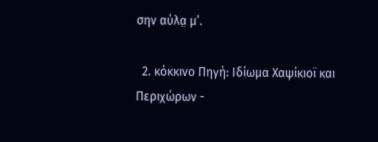σην αύλα̤ μ’.

  2. κόκκινο Πηγή: Ιδίωμα Χαψίκιοϊ και Περιχώρων -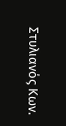Στυλιανός Κων.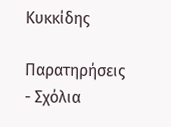Κυκκίδης

Παρατηρήσεις - Σχόλια